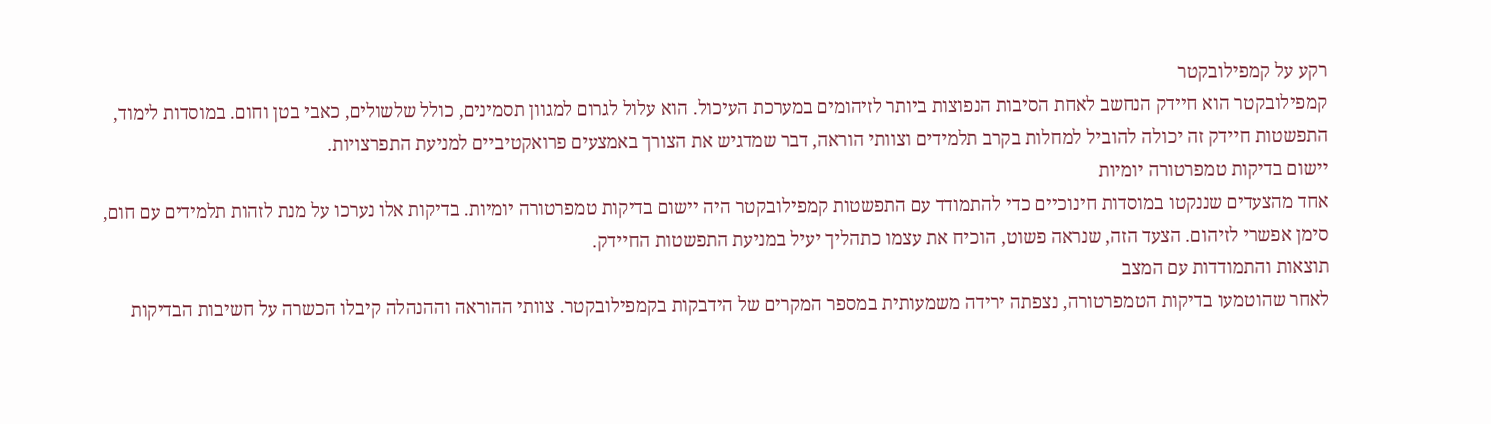רקע על קמפילובקטר
קמפילובקטר הוא חיידק הנחשב לאחת הסיבות הנפוצות ביותר לזיהומים במערכת העיכול. הוא עלול לגרום למגוון תסמינים, כולל שלשולים, כאבי בטן וחום. במוסדות לימוד, התפשטות חיידק זה יכולה להוביל למחלות בקרב תלמידים וצוותי הוראה, דבר שמדגיש את הצורך באמצעים פרואקטיביים למניעת התפרצויות.
יישום בדיקות טמפרטורה יומיות
אחד מהצעדים שננקטו במוסדות חינוכיים כדי להתמודד עם התפשטות קמפילובקטר היה יישום בדיקות טמפרטורה יומיות. בדיקות אלו נערכו על מנת לזהות תלמידים עם חום, סימן אפשרי לזיהום. הצעד הזה, שנראה פשוט, הוכיח את עצמו כתהליך יעיל במניעת התפשטות החיידק.
תוצאות והתמודדות עם המצב
לאחר שהוטמעו בדיקות הטמפרטורה, נצפתה ירידה משמעותית במספר המקרים של הידבקות בקמפילובקטר. צוותי ההוראה וההנהלה קיבלו הכשרה על חשיבות הבדיקות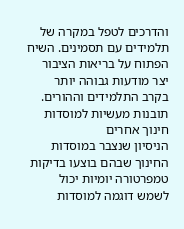והדרכים לטפל במקרה של תלמידים עם תסמינים. השיח הפתוח על בריאות הציבור יצר מודעות גבוהה יותר בקרב התלמידים וההורים.
תובנות מעשיות למוסדות חינוך אחרים
הניסיון שנצבר במוסדות החינוך שבהם בוצעו בדיקות טמפרטורה יומיות יכול לשמש דוגמה למוסדות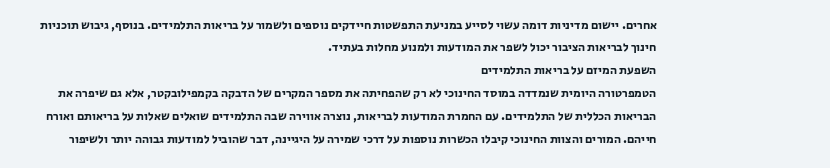אחרים. יישום מדיניות דומה עשוי לסייע במניעת התפשטות חיידקים נוספים ולשמור על בריאות התלמידים. בנוסף, גיבוש תוכניות חינוך לבריאות הציבור יכול לשפר את המודעות ולמנוע מחלות בעתיד.
השפעת המיזם על בריאות התלמידים
הטמפרטורה היומית שנמדדה במוסד החינוכי לא רק שהפחיתה את מספר המקרים של הדבקה בקמפילובקטר, אלא גם שיפרה את הבריאות הכללית של התלמידים. עם החמרת המודעות לבריאות, נוצרה אווירה שבה התלמידים שואלים שאלות על בריאותם ואורח חייהם. המורים והצוות החינוכי קיבלו הכשרות נוספות על דרכי שמירה על היגיינה, דבר שהוביל למודעות גבוהה יותר ולשיפור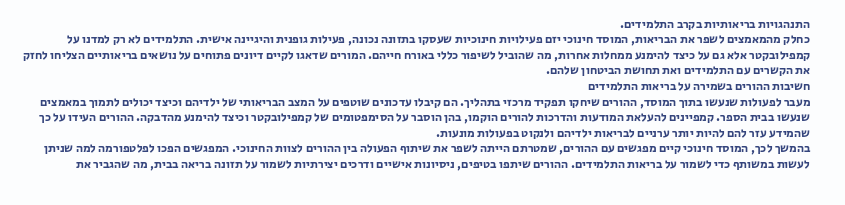התנהגויות בריאותיות בקרב התלמידים.
כחלק מהמאמצים לשפר את הבריאות, המוסד חינוכי יזם פעילויות חינוכיות שעסקו בתזונה נכונה, פעילות גופנית והיגיינה אישית. התלמידים לא רק למדנו על קמפילובקטר אלא גם על כיצד להימנע ממחלות אחרות, מה שהוביל לשיפור כללי באורח חייהם. המורים שדאגו לקיים דיונים פתוחים על נושאים בריאותיים הצליחו לחזק את הקשרים עם התלמידים ואת תחושת הביטחון שלהם.
חשיבות ההורים בשמירה על בריאות התלמידים
מעבר לפעולות שנעשו בתוך המוסד, ההורים שיחקו תפקיד מרכזי בתהליך. הם קיבלו עדכונים שוטפים על המצב הבריאותי של ילדיהם וכיצד יכולים לתמוך במאמצים שנעשו בבית הספר. קמפיינים להעלאת המודעות והדרכות להורים הוקמו, בהן הוסבר על הסימפטומים של קמפילובקטר וכיצד להימנע מהדבקה. ההורים העידו על כך שהמידע עזר להם להיות יותר ערניים לבריאות ילדיהם ולנקוט בפעולות מונעות.
בהמשך לכך, המוסד חינוכי קיים מפגשים עם ההורים, שמטרתם הייתה לשפר את שיתוף הפעולה בין ההורים לצוות החינוכי. המפגשים הפכו לפלטפורמה למה שניתן לעשות במשותף כדי לשמור על בריאות התלמידים. ההורים שיתפו בטיפים, ניסיונות אישיים ודרכים יצירתיות לשמור על תזונה בריאה בבית, מה שהגביר את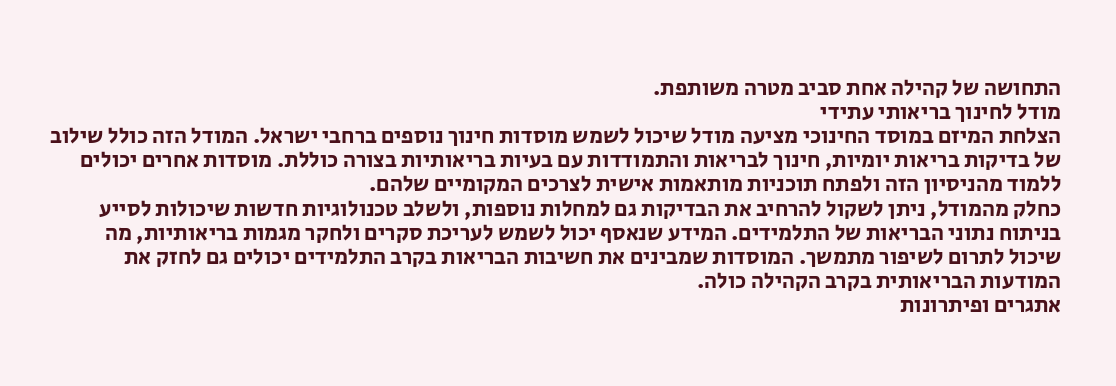התחושה של קהילה אחת סביב מטרה משותפת.
מודל לחינוך בריאותי עתידי
הצלחת המיזם במוסד החינוכי מציעה מודל שיכול לשמש מוסדות חינוך נוספים ברחבי ישראל. המודל הזה כולל שילוב של בדיקות בריאות יומיות, חינוך לבריאות והתמודדות עם בעיות בריאותיות בצורה כוללת. מוסדות אחרים יכולים ללמוד מהניסיון הזה ולפתח תוכניות מותאמות אישית לצרכים המקומיים שלהם.
כחלק מהמודל, ניתן לשקול להרחיב את הבדיקות גם למחלות נוספות, ולשלב טכנולוגיות חדשות שיכולות לסייע בניתוח נתוני הבריאות של התלמידים. המידע שנאסף יכול לשמש לעריכת סקרים ולחקר מגמות בריאותיות, מה שיכול לתרום לשיפור מתמשך. המוסדות שמבינים את חשיבות הבריאות בקרב התלמידים יכולים גם לחזק את המודעות הבריאותית בקרב הקהילה כולה.
אתגרים ופיתרונות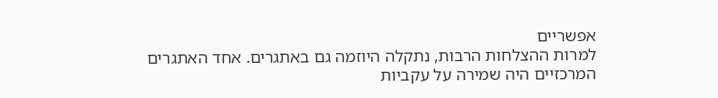אפשריים
למרות ההצלחות הרבות, נתקלה היוזמה גם באתגרים. אחד האתגרים המרכזיים היה שמירה על עקביות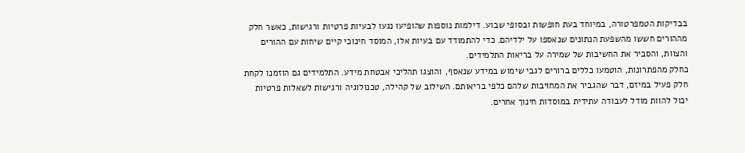בבדיקות הטמפרטורה, במיוחד בעת חופשות ובסופי שבוע. דילמות נוספות שהופיעו נגעו לבעיות פרטיות ורגישות, כאשר חלק מההורים חששו מהשפעת הנתונים שנאספו על ילדיהם. כדי להתמודד עם בעיות אלו, המוסד חינוכי קיים שיחות עם ההורים והצוות, והסביר את החשיבות של שמירה על בריאות התלמידים.
כחלק מהפתרונות, הוטמעו כללים ברורים לגבי שימוש במידע שנאסף, והוצגו תהליכי אבטחת מידע. התלמידים גם הוזמנו לקחת חלק פעיל במיזם, דבר שהגביר את המחויבות שלהם כלפי בריאותם. השילוב של קהילה, טכנולוגיה ורגישות לשאלות פרטיות יכול להוות מודל לעבודה עתידית במוסדות חינוך אחרים.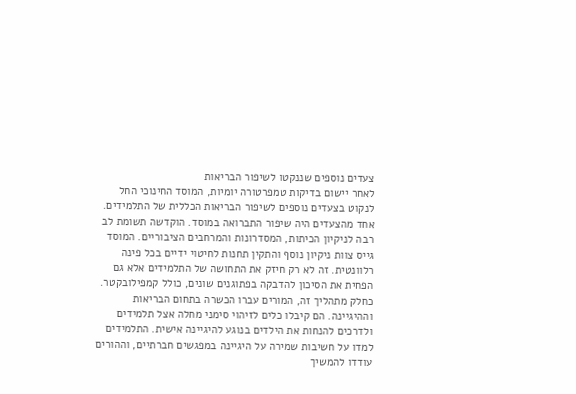צעדים נוספים שננקטו לשיפור הבריאות
לאחר יישום בדיקות טמפרטורה יומיות, המוסד החינוכי החל לנקוט בצעדים נוספים לשיפור הבריאות הכללית של התלמידים. אחד מהצעדים היה שיפור התברואה במוסד. הוקדשה תשומת לב רבה לניקיון הכיתות, המסדרונות והמרחבים הציבוריים. המוסד גייס צוות ניקיון נוסף והתקין תחנות לחיטוי ידיים בכל פינה רלוונטית. זה לא רק חיזק את התחושה של התלמידים אלא גם הפחית את הסיכון להדבקה בפתוגנים שונים, כולל קמפילובקטר.
כחלק מתהליך זה, המורים עברו הכשרה בתחום הבריאות וההיגיינה. הם קיבלו כלים לזיהוי סימני מחלה אצל תלמידים ולדרכים להנחות את הילדים בנוגע להיגיינה אישית. התלמידים למדו על חשיבות שמירה על היגיינה במפגשים חברתיים, וההורים עודדו להמשיך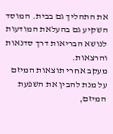את התהליך גם בבית. המוסד השקיע גם בהעלאת המודעות לנושא הבריאות דרך סדנאות והרצאות.
מעקב אחרי תוצאות המיזם
על מנת להבין את השפעת המיזם,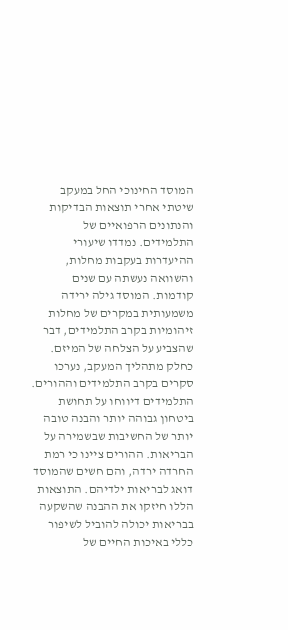המוסד החינוכי החל במעקב שיטתי אחרי תוצאות הבדיקות והנתונים הרפואיים של התלמידים. נמדדו שיעורי ההיעדרות בעקבות מחלות, והשוואה נעשתה עם שנים קודמות. המוסד גילה ירידה משמעותית במקרים של מחלות זיהומיות בקרב התלמידים, דבר שהצביע על הצלחה של המיזם.
כחלק מתהליך המעקב, נערכו סקרים בקרב התלמידים וההורים. התלמידים דיווחו על תחושת ביטחון גבוהה יותר והבנה טובה יותר של החשיבות שבשמירה על הבריאות. ההורים ציינו כי רמת החרדה ירדה, והם חשים שהמוסד דואג לבריאות ילדיהם. התוצאות הללו חיזקו את ההבנה שהשקעה בבריאות יכולה להוביל לשיפור כללי באיכות החיים של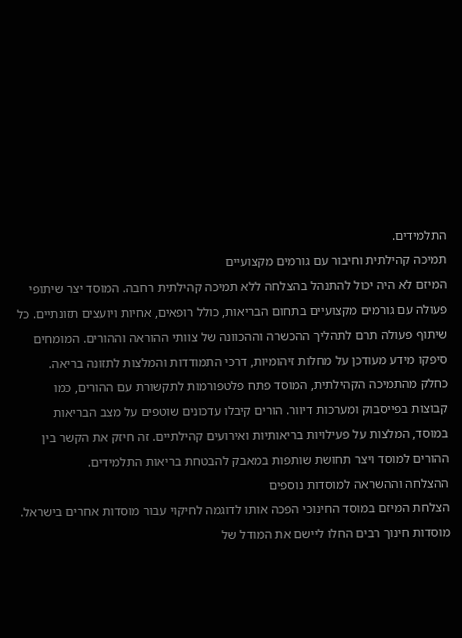התלמידים.
תמיכה קהילתית וחיבור עם גורמים מקצועיים
המיזם לא היה יכול להתנהל בהצלחה ללא תמיכה קהילתית רחבה. המוסד יצר שיתופי פעולה עם גורמים מקצועיים בתחום הבריאות, כולל רופאים, אחיות ויועצים תזונתיים. כל שיתוף פעולה תרם לתהליך ההכשרה וההכוונה של צוותי ההוראה וההורים. המומחים סיפקו מידע מעודכן על מחלות זיהומיות, דרכי התמודדות והמלצות לתזונה בריאה.
כחלק מהתמיכה הקהילתית, המוסד פתח פלטפורמות לתקשורת עם ההורים, כמו קבוצות בפייסבוק ומערכות דיוור. הורים קיבלו עדכונים שוטפים על מצב הבריאות במוסד, המלצות על פעילויות בריאותיות ואירועים קהילתיים. זה חיזק את הקשר בין ההורים למוסד ויצר תחושת שותפות במאבק להבטחת בריאות התלמידים.
ההצלחה וההשראה למוסדות נוספים
הצלחת המיזם במוסד החינוכי הפכה אותו לדוגמה לחיקוי עבור מוסדות אחרים בישראל. מוסדות חינוך רבים החלו ליישם את המודל של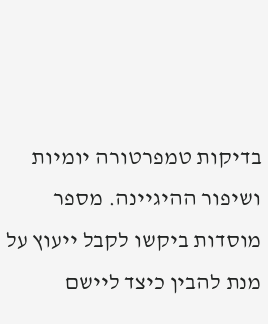בדיקות טמפרטורה יומיות ושיפור ההיגיינה. מספר מוסדות ביקשו לקבל ייעוץ על מנת להבין כיצד ליישם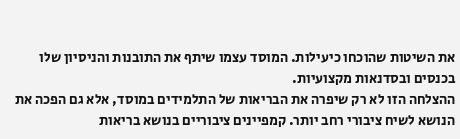את השיטות שהוכחו כיעילות. המוסד עצמו שיתף את התובנות והניסיון שלו בכנסים ובסדנאות מקצועיות.
ההצלחה הזו לא רק שיפרה את הבריאות של התלמידים במוסד, אלא גם הפכה את הנושא לשיח ציבורי רחב יותר. קמפיינים ציבוריים בנושא בריאות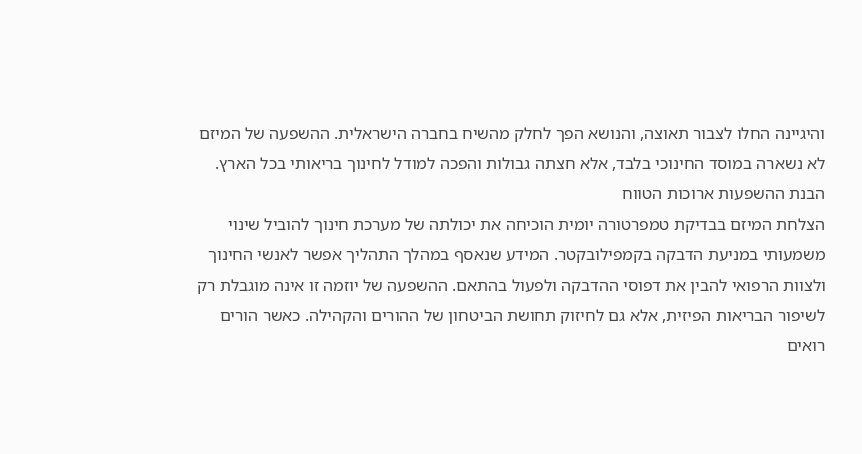והיגיינה החלו לצבור תאוצה, והנושא הפך לחלק מהשיח בחברה הישראלית. ההשפעה של המיזם לא נשארה במוסד החינוכי בלבד, אלא חצתה גבולות והפכה למודל לחינוך בריאותי בכל הארץ.
הבנת ההשפעות ארוכות הטווח
הצלחת המיזם בבדיקת טמפרטורה יומית הוכיחה את יכולתה של מערכת חינוך להוביל שינוי משמעותי במניעת הדבקה בקמפילובקטר. המידע שנאסף במהלך התהליך אפשר לאנשי החינוך ולצוות הרפואי להבין את דפוסי ההדבקה ולפעול בהתאם. ההשפעה של יוזמה זו אינה מוגבלת רק לשיפור הבריאות הפיזית, אלא גם לחיזוק תחושת הביטחון של ההורים והקהילה. כאשר הורים רואים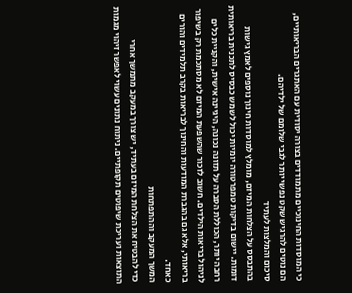כי המוסדות החינוכיים מתמודדים בצורה יסודית עם האתגרים הבריאותיים, הם נוטים להרגיש שקט נפשי יותר לגבי שלומם של ילדיהם.
סיכום והמלצות לעתיד
בהתבסס על הצלחות המיזם, מומלץ למוסדות חינוך נוספים לאמץ גישות דומות. יישום בדיקות טמפרטורה יומיות יכול לשמש כבסיס לתכנית בריאותית רחבה יותר, הכוללת הסברה על תזונה נכונה, היגיינה אישית, והקניית כלים לניהול בריאות הילדים. חשוב לזכור שהשפעת המיזם לא מסתכמת רק בשיפור בריאותי, אלא גם בהגברת המודעות והחינוך לבריאות בקרב תלמידים והורים כאחד.
המשך המעקב וההתפתחות
כדי להבטיח את הצלחת המיזם בעתיד, יש צורך במעקב מתמשך אחרי התוצאות ועריכת שיפוטים תקופתיים. ניתוח נתונים עשוי לאפשר זיהוי מגמות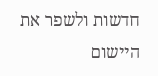חדשות ולשפר את היישום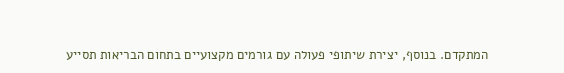המתקדם. בנוסף, יצירת שיתופי פעולה עם גורמים מקצועיים בתחום הבריאות תסייע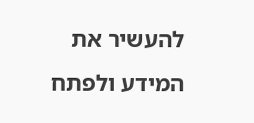להעשיר את המידע ולפתח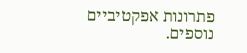פתרונות אפקטיביים נוספים.